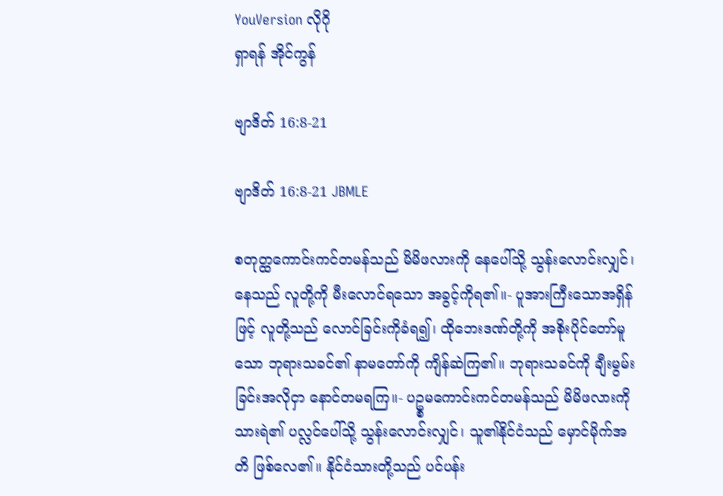YouVersion လိုဂို
ရှာရန် အိုင်ကွန်

ဗျာဒိတ် 16:8-21

ဗျာဒိတ် 16:8-21 JBMLE

စတုတ္ထကောင်းကင်တမန်သည် မိမိဖလားကို နေပေါ်သို့ သွန်းလောင်းလျှင်၊ နေသည် လူတို့ကို မီးလောင်ရသော အခွင့်ကိုရ၏။- ပူအားကြီးသောအရှိန်ဖြင့် လူတို့သည် လောင်ခြင်းကိုခံရ၍၊ ထိုဘေးဒဏ်တို့ကို အစိုးပိုင်တော်မူသော ဘုရားသခင်၏ နာမတော်ကို ကျိန်ဆဲကြ၏။ ဘုရားသခင်ကို ချီးမွမ်းခြင်းအလိုငှာ နောင်တမရကြ။- ပဥ္စမကောင်းကင်တမန်သည် မိမိဖလားကို သားရဲ၏ ပလ္လင်ပေါ်သို့ သွန်းလောင်းလျှင်၊ သူ၏နိုင်ငံသည် မှောင်မိုက်အတိ ဖြစ်လေ၏။ နိုင်ငံသားတို့သည် ပင်ပန်း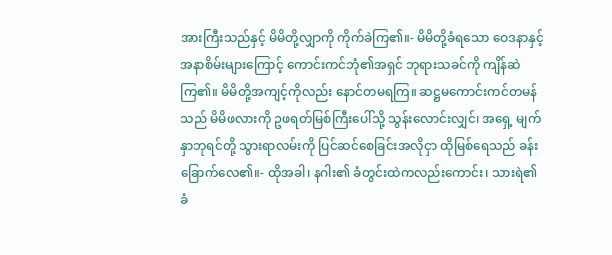အားကြီးသည်နှင့် မိမိတို့လျှာကို ကိုက်ခဲကြ၏။- မိမိတို့ခံရသော ဝေဒနာနှင့် အနာစိမ်းများကြောင့် ကောင်းကင်ဘုံ၏အရှင် ဘုရားသခင်ကို ကျိန်ဆဲကြ၏။ မိမိတို့အကျင့်ကိုလည်း နောင်တမရကြ။ ဆဋ္ဌမကောင်းကင်တမန်သည် မိမိဖလားကို ဥဖရတ်မြစ်ကြီးပေါ်သို့ သွန်းလောင်းလျှင်၊ အရှေ့ မျက်နှာဘုရင်တို့ သွားရာလမ်းကို ပြင်ဆင်စေခြင်းအလိုငှာ ထိုမြစ်ရေသည် ခန်းခြောက်လေ၏။- ထိုအခါ၊ နဂါး၏ ခံတွင်းထဲကလည်းကောင်း၊ သားရဲ၏ ခံ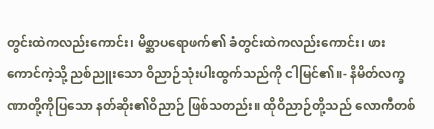တွင်းထဲကလည်းကောင်း၊ မိစ္ဆာပရောဖက်၏ ခံတွင်းထဲကလည်းကောင်း၊ ဖားကောင်ကဲ့သို့ ညစ်ညူးသော ဝိညာဉ်သုံးပါးထွက်သည်ကို ငါမြင်၏။- နိမိတ်လက္ခဏာတို့ကိုပြသော နတ်ဆိုး၏ဝိညာဉ် ဖြစ်သတည်း။ ထိုဝိညာဉ်တို့သည် လောကီတစ်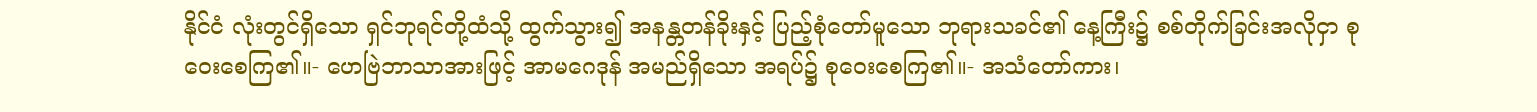နိုင်ငံ လုံးတွင်ရှိသော ရှင်ဘုရင်တို့ထံသို့ ထွက်သွား၍ အနန္တတန်ခိုးနှင့် ပြည့်စုံတော်မူသော ဘုရားသခင်၏ နေ့ကြီး၌ စစ်တိုက်ခြင်းအလိုငှာ စုဝေးစေကြ၏။- ဟေဗြဲဘာသာအားဖြင့် အာမဂေဒုန် အမည်ရှိသော အရပ်၌ စုဝေးစေကြ၏။- အသံတော်ကား၊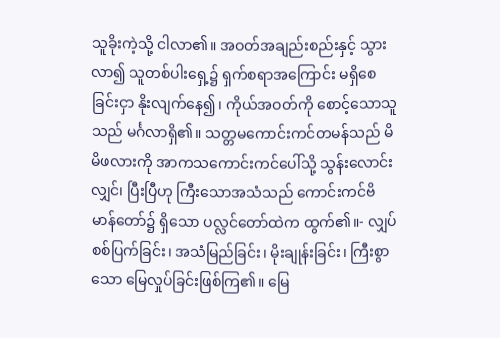သူခိုးကဲ့သို့ ငါလာ၏။ အဝတ်အချည်းစည်းနှင့် သွားလာ၍ သူတစ်ပါးရှေ့၌ ရှက်စရာအကြောင်း မရှိစေခြင်းငှာ နိုးလျက်နေ၍၊ ကိုယ်အဝတ်ကို စောင့်သောသူသည် မင်္ဂလာရှိ၏။ သတ္တမကောင်းကင်တမန်သည် မိမိဖလားကို အာကသကောင်းကင်ပေါ်သို့ သွန်းလောင်းလျှင်၊ ပြီးပြီဟု ကြီးသောအသံသည် ကောင်းကင်ဗိမာန်တော်၌ ရှိသော ပလ္လင်တော်ထဲက ထွက်၏။- လျှပ်စစ်ပြက်ခြင်း၊ အသံမြည်ခြင်း၊ မိုးချုန်းခြင်း၊ ကြီးစွာသော မြေလှုပ်ခြင်းဖြစ်ကြ၏။ မြေ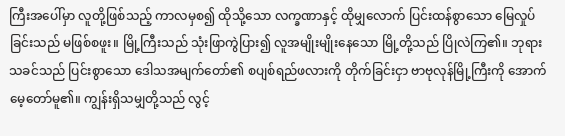ကြီးအပေါ်မှာ လူတို့ဖြစ်သည့် ကာလမှစ၍ ထိုသို့သော လက္ခဏာနှင့် ထိုမျှလောက် ပြင်းထန်စွာသော မြေလှုပ်ခြင်းသည် မဖြစ်စဖူး။ မြို့ကြီးသည် သုံးဖြာကွဲပြား၍ လူအမျိုးမျိုးနေသော မြို့တို့သည် ပြိုလဲကြ၏။ ဘုရားသခင်သည် ပြင်းစွာသော ဒေါသအမျက်တော်၏ စပျစ်ရည်ဖလားကို တိုက်ခြင်းငှာ ဗာဗုလုန်မြို့ကြီးကို အောက်မေ့တော်မူ၏။ ကျွန်းရှိသမျှတို့သည် လွင့်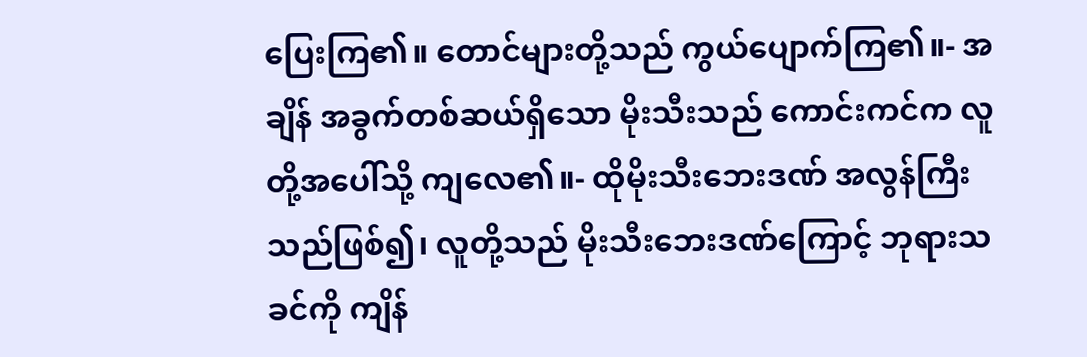ပြေးကြ၏။ တောင်များတို့သည် ကွယ်ပျောက်ကြ၏။- အချိန် အခွက်တစ်ဆယ်ရှိသော မိုးသီးသည် ကောင်းကင်က လူတို့အပေါ်သို့ ကျလေ၏။- ထိုမိုးသီးဘေးဒဏ် အလွန်ကြီးသည်ဖြစ်၍၊ လူတို့သည် မိုးသီးဘေးဒဏ်ကြောင့် ဘုရားသခင်ကို ကျိန်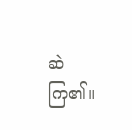ဆဲကြ၏။